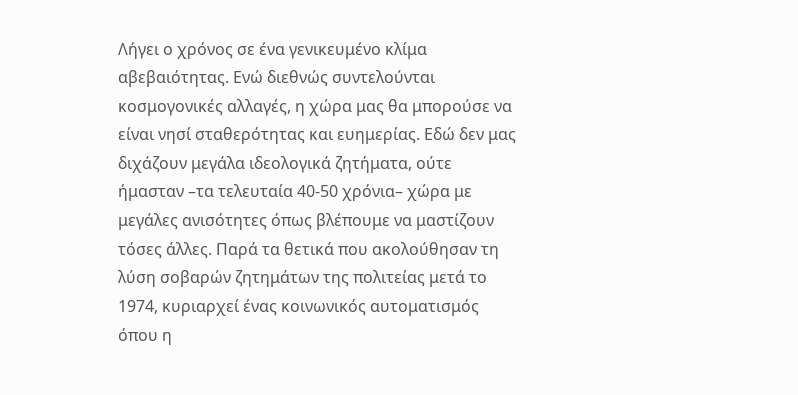Λήγει ο χρόνος σε ένα γενικευμένο κλίμα αβεβαιότητας. Ενώ διεθνώς συντελούνται κοσμογονικές αλλαγές, η χώρα μας θα μπορούσε να είναι νησί σταθερότητας και ευημερίας. Εδώ δεν μας διχάζουν μεγάλα ιδεολογικά ζητήματα, ούτε ήμασταν –τα τελευταία 40-50 χρόνια– χώρα με μεγάλες ανισότητες όπως βλέπουμε να μαστίζουν τόσες άλλες. Παρά τα θετικά που ακολούθησαν τη λύση σοβαρών ζητημάτων της πολιτείας μετά το 1974, κυριαρχεί ένας κοινωνικός αυτοματισμός όπου η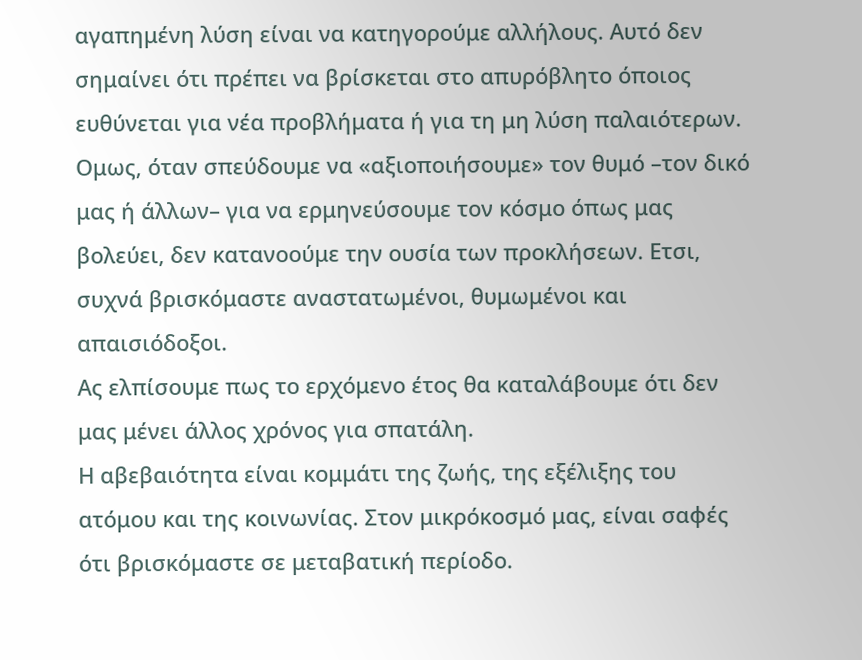αγαπημένη λύση είναι να κατηγορούμε αλλήλους. Αυτό δεν σημαίνει ότι πρέπει να βρίσκεται στο απυρόβλητο όποιος ευθύνεται για νέα προβλήματα ή για τη μη λύση παλαιότερων. Ομως, όταν σπεύδουμε να «αξιοποιήσουμε» τον θυμό –τον δικό μας ή άλλων– για να ερμηνεύσουμε τον κόσμο όπως μας βολεύει, δεν κατανοούμε την ουσία των προκλήσεων. Ετσι, συχνά βρισκόμαστε αναστατωμένοι, θυμωμένοι και απαισιόδοξοι.
Ας ελπίσουμε πως το ερχόμενο έτος θα καταλάβουμε ότι δεν μας μένει άλλος χρόνος για σπατάλη.
Η αβεβαιότητα είναι κομμάτι της ζωής, της εξέλιξης του ατόμου και της κοινωνίας. Στον μικρόκοσμό μας, είναι σαφές ότι βρισκόμαστε σε μεταβατική περίοδο.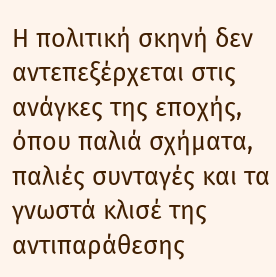Η πολιτική σκηνή δεν αντεπεξέρχεται στις ανάγκες της εποχής, όπου παλιά σχήματα, παλιές συνταγές και τα γνωστά κλισέ της αντιπαράθεσης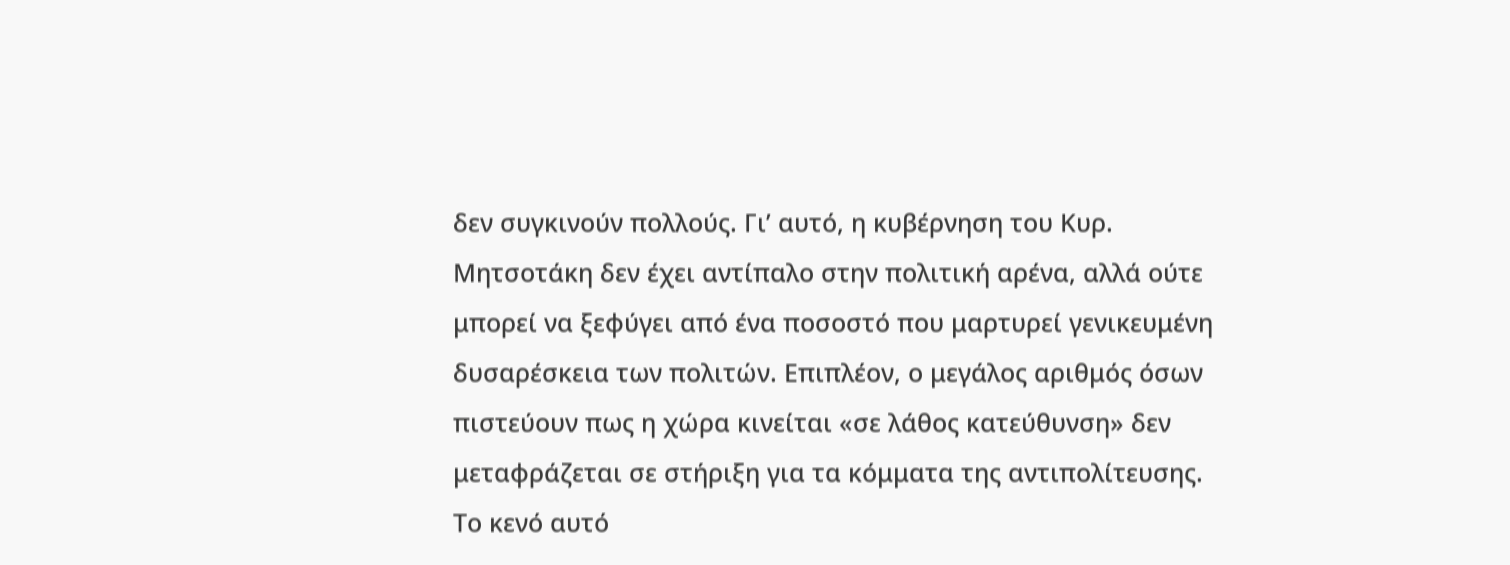δεν συγκινούν πολλούς. Γι’ αυτό, η κυβέρνηση του Κυρ. Μητσοτάκη δεν έχει αντίπαλο στην πολιτική αρένα, αλλά ούτε μπορεί να ξεφύγει από ένα ποσοστό που μαρτυρεί γενικευμένη δυσαρέσκεια των πολιτών. Επιπλέον, ο μεγάλος αριθμός όσων πιστεύουν πως η χώρα κινείται «σε λάθος κατεύθυνση» δεν μεταφράζεται σε στήριξη για τα κόμματα της αντιπολίτευσης. Το κενό αυτό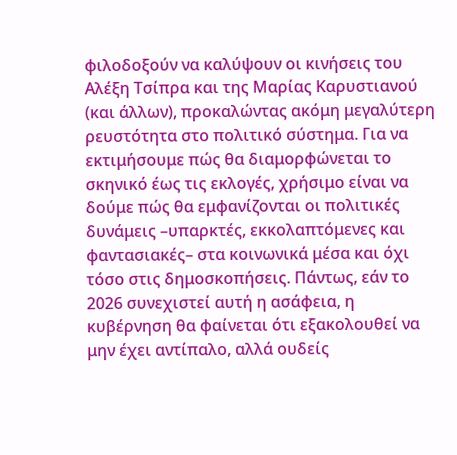φιλοδοξούν να καλύψουν οι κινήσεις του Αλέξη Τσίπρα και της Μαρίας Καρυστιανού (και άλλων), προκαλώντας ακόμη μεγαλύτερη ρευστότητα στο πολιτικό σύστημα. Για να εκτιμήσουμε πώς θα διαμορφώνεται το σκηνικό έως τις εκλογές, χρήσιμο είναι να δούμε πώς θα εμφανίζονται οι πολιτικές δυνάμεις –υπαρκτές, εκκολαπτόμενες και φαντασιακές– στα κοινωνικά μέσα και όχι τόσο στις δημοσκοπήσεις. Πάντως, εάν το 2026 συνεχιστεί αυτή η ασάφεια, η κυβέρνηση θα φαίνεται ότι εξακολουθεί να μην έχει αντίπαλο, αλλά ουδείς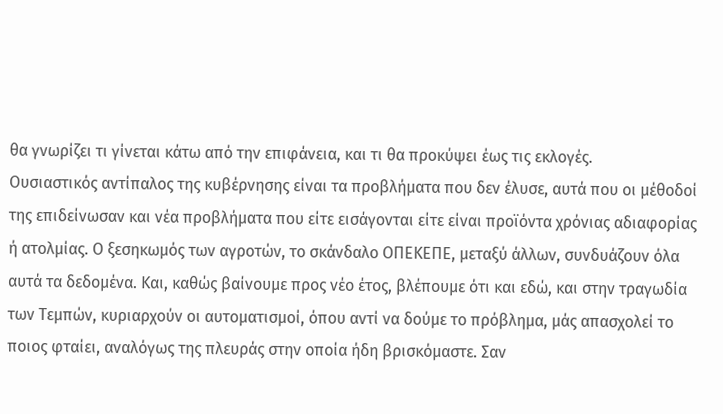θα γνωρίζει τι γίνεται κάτω από την επιφάνεια, και τι θα προκύψει έως τις εκλογές.
Ουσιαστικός αντίπαλος της κυβέρνησης είναι τα προβλήματα που δεν έλυσε, αυτά που οι μέθοδοί της επιδείνωσαν και νέα προβλήματα που είτε εισάγονται είτε είναι προϊόντα χρόνιας αδιαφορίας ή ατολμίας. Ο ξεσηκωμός των αγροτών, το σκάνδαλο ΟΠΕΚΕΠΕ, μεταξύ άλλων, συνδυάζουν όλα αυτά τα δεδομένα. Και, καθώς βαίνουμε προς νέο έτος, βλέπουμε ότι και εδώ, και στην τραγωδία των Τεμπών, κυριαρχούν οι αυτοματισμοί, όπου αντί να δούμε το πρόβλημα, μάς απασχολεί το ποιος φταίει, αναλόγως της πλευράς στην οποία ήδη βρισκόμαστε. Σαν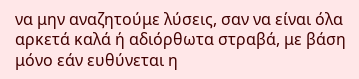να μην αναζητούμε λύσεις, σαν να είναι όλα αρκετά καλά ή αδιόρθωτα στραβά, με βάση μόνο εάν ευθύνεται η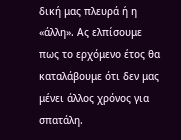δική μας πλευρά ή η «άλλη». Ας ελπίσουμε πως το ερχόμενο έτος θα καταλάβουμε ότι δεν μας μένει άλλος χρόνος για σπατάλη.